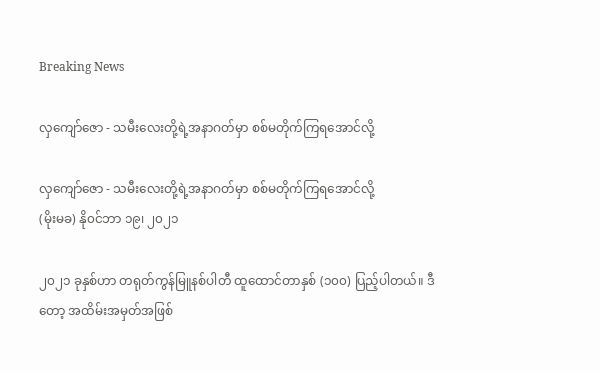Breaking News

လှကျော်ဇော - သမီးလေးတို့ရဲ့အနာဂတ်မှာ စစ်မတိုက်ကြရအောင်လို့

လှကျော်ဇော - သမီးလေးတို့ရဲ့အနာဂတ်မှာ စစ်မတိုက်ကြရအောင်လို့
(မိုးမခ) နို၀င်ဘာ ၁၉၊ ၂၀၂၁

၂၀၂၁ ခုနှစ်ဟာ တရုတ်ကွန်မြူနစ်ပါတီ ထူထောင်တာနှစ် (၁၀၀) ပြည့်ပါတယ်။ ဒီတော့ အထိမ်းအမှတ်အဖြစ်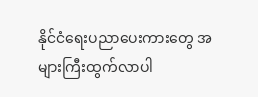နိုင်ငံရေးပညာပေးကားတွေ အများကြီးထွက်လာပါ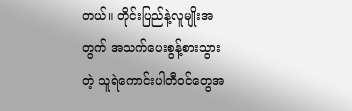တယ်။ တိုင်းပြည်နဲ့လူမျိုးအတွက် အသက်ပေးစွန့်စားသွားတဲ့ သူရဲကောင်းပါတီဝင်တွေအ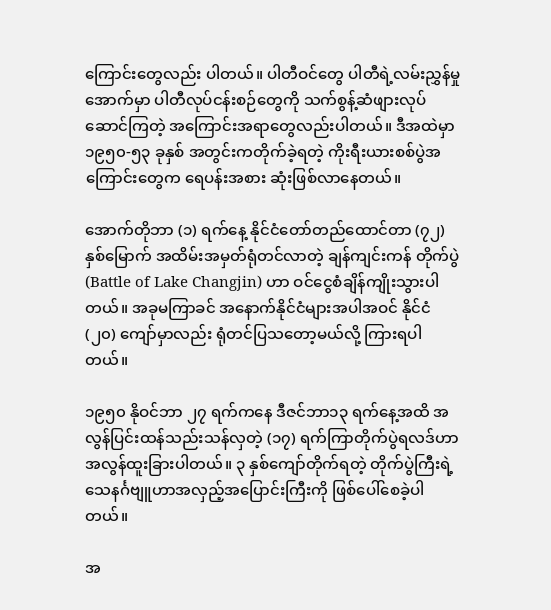ကြောင်းတွေလည်း ပါတယ်။ ပါတီဝင်တွေ ပါတီရဲ့လမ်းညွှန်မှုအောက်မှာ ပါတီလုပ်ငန်းစဉ်တွေကို သက်စွန့်ဆံဖျားလုပ်ဆောင်ကြတဲ့ အကြောင်းအရာတွေလည်းပါတယ်။ ဒီအထဲမှာ ၁၉၅၀-၅၃ ခုနှစ် အတွင်းကတိုက်ခဲ့ရတဲ့ ကိုးရီးယားစစ်ပွဲအကြောင်းတွေက ရေပန်းအစား ဆုံးဖြစ်လာနေတယ်။

အောက်တိုဘာ (၁) ရက်နေ့ နိုင်ငံတော်တည်ထောင်တာ (၇၂) နှစ်မြောက် အထိမ်းအမှတ်ရုံတင်လာတဲ့ ချန်ကျင်းကန် တိုက်ပွဲ (Battle of Lake Changjin) ဟာ ဝင်ငွေစံချိန်ကျိုးသွားပါတယ်။ အခုမကြာခင် အနောက်နိုင်ငံများအပါအဝင် နိုင်ငံ (၂၀) ကျော်မှာလည်း ရုံတင်ပြသတော့မယ်လို့ ကြားရပါတယ်။

၁၉၅၀ နိုဝင်ဘာ ၂၇ ရက်ကနေ ဒီဇင်ဘာ၁၃ ရက်နေ့အထိ အလွန်ပြင်းထန်သည်းသန်လှတဲ့ (၁၇) ရက်ကြာတိုက်ပွဲရလဒ်ဟာ အလွန်ထူးခြားပါတယ်။ ၃ နှစ်ကျော်တိုက်ရတဲ့ တိုက်ပွဲကြီးရဲ့သေနင်္ဂဗျူဟာအလှည့်အပြောင်းကြီးကို ဖြစ်ပေါ်စေခဲ့ပါတယ်။

အ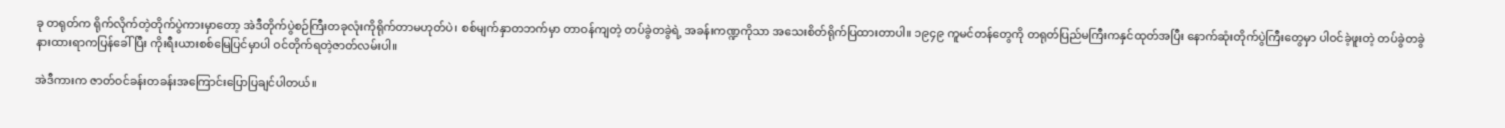ခု တရုတ်က ရိုက်လိုက်တဲ့တိုက်ပွဲကားမှာတော့ အဲဒီတိုက်ပွဲစဉ်ကြီးတခုလုံးကိုရိုက်တာမဟုတ်ပဲ၊ စစ်မျက်နှာတဘက်မှာ တာဝန်ကျတဲ့ တပ်ခွဲတခွဲရဲ့ အခန်းကဏ္ဍကိုသာ အသေးစိတ်ရိုက်ပြထားတာပါ။ ၁၉၄၉ ကူမင်တန်တွေကို တရုတ်ပြည်မကြီးကနှင်ထုတ်အပြီး နောက်ဆုံးတိုက်ပွဲကြီးတွေမှာ ပါဝင်ခဲ့ဖူးတဲ့ တပ်ခွဲတခွဲ နားထားရာကပြန်ခေါ်ပြီး ကိုးရီးယားစစ်မြေပြင်မှာပါ ဝင်တိုက်ရတဲ့ဇာတ်လမ်းပါ။

အဲဒီကားက ဇာတ်ဝင်ခန်းတခန်းအကြောင်းပြောပြချင်ပါတယ်။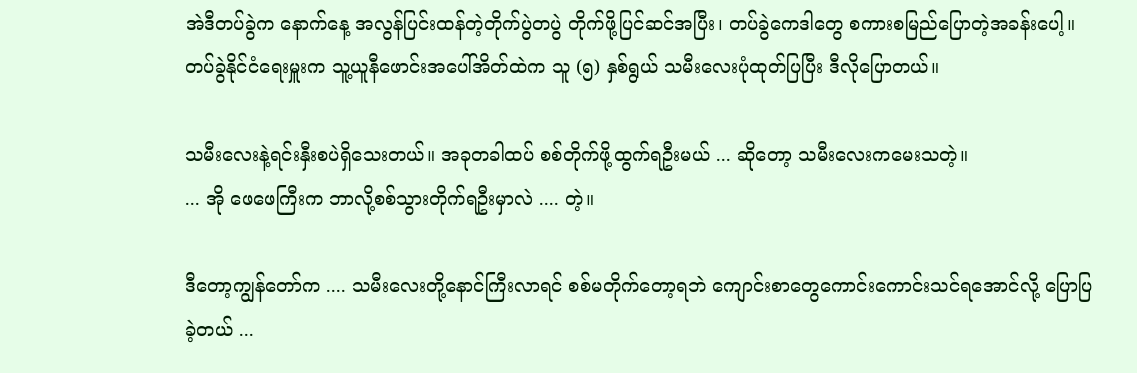အဲဒီတပ်ခွဲက နောက်နေ့ အလွန်ပြင်းထန်တဲ့တိုက်ပွဲတပွဲ တိုက်ဖို့ပြင်ဆင်အပြီး၊ တပ်ခွဲကေဒါတွေ စကားစမြည်ပြောတဲ့အခန်းပေါ့။ တပ်ခွဲနိုင်ငံရေးမှူးက သူ့ယူနီဖောင်းအပေါ်အိတ်ထဲက သူ (၅) နှစ်ရွယ် သမီးလေးပုံထုတ်ပြပြီး ဒီလိုပြောတယ်။

သမီးလေးနဲ့ရင်းနှီးစပဲရှိသေးတယ်။ အခုတခါထပ် စစ်တိုက်ဖို့ထွက်ရဦးမယ် ... ဆိုတော့ သမီးလေးကမေးသတဲ့။
... အို ဖေဖေကြီးက ဘာလို့စစ်သွားတိုက်ရဦးမှာလဲ .... တဲ့။

ဒီတော့ကျွန်တော်က .... သမီးလေးတို့နောင်ကြီးလာရင် စစ်မတိုက်တော့ရဘဲ ကျောင်းစာတွေကောင်းကောင်းသင်ရအောင်လို့ ပြောပြခဲ့တယ် ...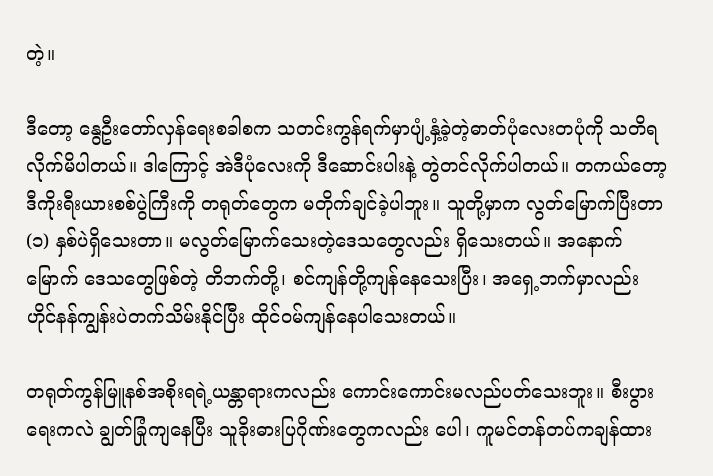တဲ့။

ဒီတော့ နွေဦးတော်လှန်ရေးစခါစက သတင်းကွန်ရက်မှာပျံ့နှံ့ခဲ့တဲ့ဓာတ်ပုံလေးတပုံကို သတိရလိုက်မိပါတယ်။ ဒါကြောင့် အဲဒီပုံလေးကို ဒီဆောင်းပါးနဲ့ တွဲတင်လိုက်ပါတယ်။ တကယ်တော့ ဒီကိုးရီးယားစစ်ပွဲကြီးကို တရုတ်တွေက မတိုက်ချင်ခဲ့ပါဘူး။ သူတို့မှာက လွတ်မြောက်ပြီးတာ (၁) နှစ်ပဲရှိသေးတာ။ မလွတ်မြောက်သေးတဲ့ဒေသတွေလည်း ရှိသေးတယ်။ အနောက်မြောက် ဒေသတွေဖြစ်တဲ့ တိဘက်တို့၊ စင်ကျန်တို့ကျန်နေသေးပြီး၊ အရှေ့ဘက်မှာလည်း ဟိုင်နန်ကျွန်းပဲတက်သိမ်းနိုင်ပြီး ထိုင်ဝမ်ကျန်နေပါသေးတယ်။

တရုတ်ကွန်မြူနစ်အစိုးရရဲ့ယန္တာရားကလည်း ကောင်းကောင်းမလည်ပတ်သေးဘူး။ စီးပွားရေးကလဲ ချွတ်ခြုံကျနေပြီး သူခိုးဓားပြဂိုဏ်းတွေကလည်း ပေါ၊ ကူမင်တန်တပ်ကချန်ထား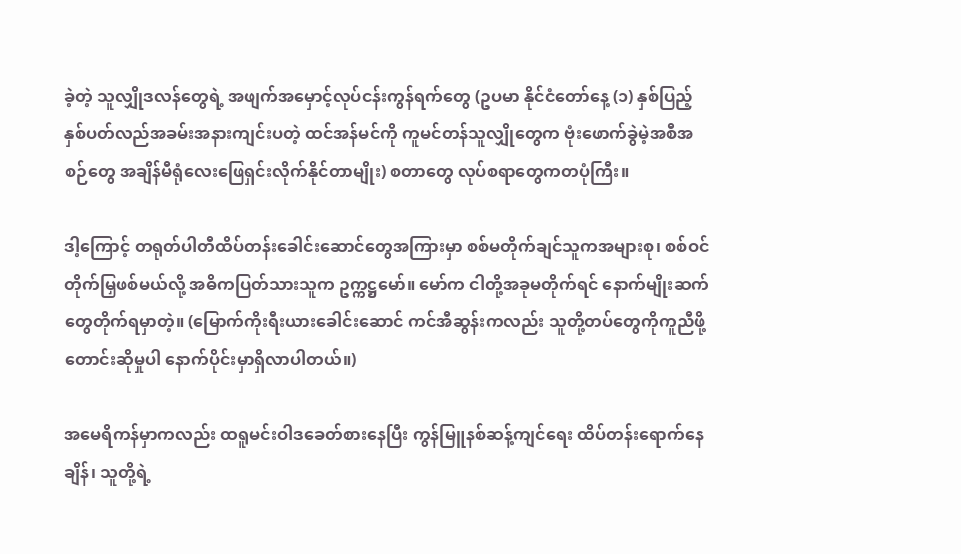ခဲ့တဲ့ သူလျှိုဒလန်တွေရဲ့ အဖျက်အမှောင့်လုပ်ငန်းကွန်ရက်တွေ (ဥပမာ နိုင်ငံတော်နေ့ (၁) နှစ်ပြည့်နှစ်ပတ်လည်အခမ်းအနားကျင်းပတဲ့ ထင်အန်မင်ကို ကူမင်တန်သူလျှိုတွေက ဗုံးဖောက်ခွဲမဲ့အစီအစဉ်တွေ အချိန်မီရုံလေးဖြေရှင်းလိုက်နိုင်တာမျိုး) စတာတွေ လုပ်စရာတွေကတပုံကြီး။

ဒါ့ကြောင့် တရုတ်ပါတီထိပ်တန်းခေါင်းဆောင်တွေအကြားမှာ စစ်မတိုက်ချင်သူကအများစု၊ စစ်ဝင်တိုက်မြှဖစ်မယ်လို့ အဓိကပြတ်သားသူက ဥက္ကဋ္ဌမော်။ မော်က ငါတို့အခုမတိုက်ရင် နောက်မျိုးဆက်တွေတိုက်ရမှာတဲ့။ (မြောက်ကိုးရီးယားခေါင်းဆောင် ကင်အီဆွန်းကလည်း သူတို့တပ်တွေကိုကူညီဖို့တောင်းဆိုမှုပါ နောက်ပိုင်းမှာရှိလာပါတယ်။)

အမေရိကန်မှာကလည်း ထရူမင်းဝါဒခေတ်စားနေပြီး ကွန်မြူနစ်ဆန့်ကျင်ရေး ထိပ်တန်းရောက်နေချိန်၊ သူတို့ရဲ့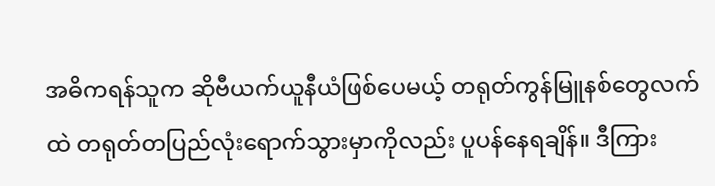အဓိကရန်သူက ဆိုဗီယက်ယူနီယံဖြစ်ပေမယ့် တရုတ်ကွန်မြူနစ်တွေလက်ထဲ တရုတ်တပြည်လုံးရောက်သွားမှာကိုလည်း ပူပန်နေရချိန်။ ဒီကြား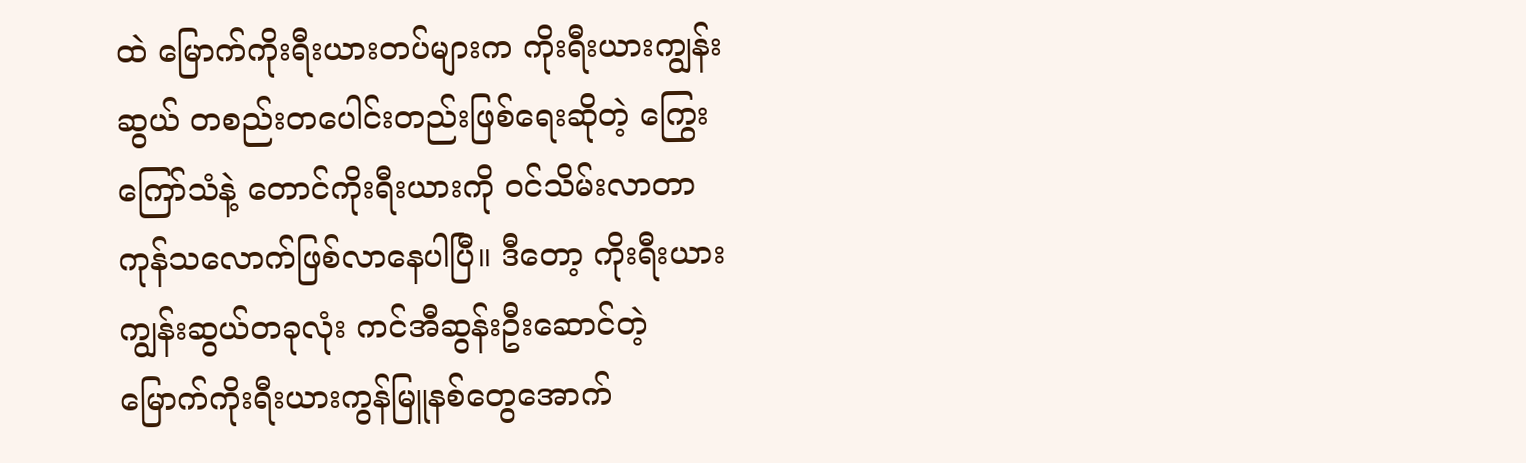ထဲ မြောက်ကိုးရီးယားတပ်များက ကိုးရီးယားကျွန်းဆွယ် တစည်းတပေါင်းတည်းဖြစ်ရေးဆိုတဲ့ ကြွေးကြော်သံနဲ့ တောင်ကိုးရီးယားကို ဝင်သိမ်းလာတာ ကုန်သလောက်ဖြစ်လာနေပါပြီ။ ဒီတော့ ကိုးရီးယားကျွန်းဆွယ်တခုလုံး ကင်အီဆွန်းဦးဆောင်တဲ့ မြောက်ကိုးရီးယားကွန်မြူနစ်တွေအောက်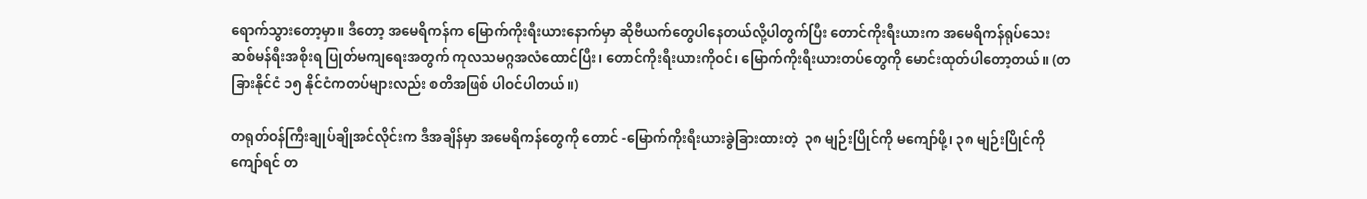ရောက်သွားတော့မှာ။ ဒီတော့ အမေရိကန်က မြောက်ကိုးရီးယားနောက်မှာ ဆိုဗီယက်တွေပါနေတယ်လို့ပါတွက်ပြီး တောင်ကိုးရီးယားက အမေရိကန်ရုပ်သေး ဆစ်မန်ရီးအစိုးရ ပြုတ်မကျရေးအတွက် ကုလသမဂ္ဂအလံထောင်ပြီး၊ တောင်ကိုးရီးယားကိုဝင်၊ မြောက်ကိုးရီးယားတပ်တွေကို မောင်းထုတ်ပါတော့တယ်။ (တခြားနိုင်ငံ ၁၅ နိုင်ငံကတပ်များလည်း စတိအဖြစ် ပါဝင်ပါတယ်။)

တရုတ်ဝန်ကြီးချုပ်ချိုအင်လိုင်းက ဒီအချိန်မှာ အမေရိကန်တွေကို တောင် -မြောက်ကိုးရီးယားခွဲခြားထားတဲ့  ၃၈ မျဉ်းပြိုင်ကို မကျော်ဖို့၊ ၃၈ မျဉ်းပြိုင်ကိုကျော်ရင် တ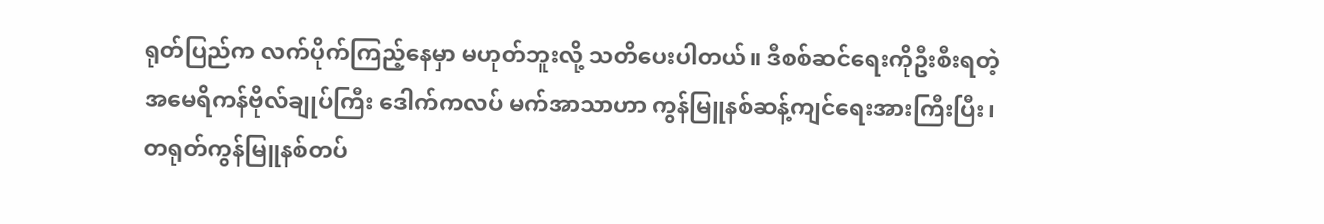ရုတ်ပြည်က လက်ပိုက်ကြည့်နေမှာ မဟုတ်ဘူးလို့ သတိပေးပါတယ်။ ဒီစစ်ဆင်ရေးကိုဦးစီးရတဲ့ အမေရိကန်ဗိုလ်ချုပ်ကြီး ဒေါက်ကလပ် မက်အာသာဟာ ကွန်မြူနစ်ဆန့်ကျင်ရေးအားကြီးပြီး၊ တရုတ်ကွန်မြူနစ်တပ်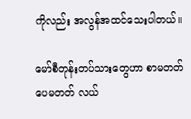ကိုလည်း အလွန်အထင်သေးပါတယ်။

မော်စီတုန်းတပ်သားတွေဟာ စာမတတ်ပေမတတ် လယ်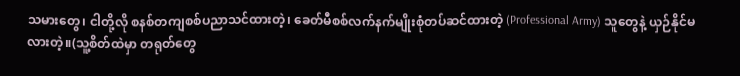သမားတွေ၊ ငါတို့လို စနစ်တကျစစ်ပညာသင်ထားတဲ့၊ ခေတ်မီစစ်လက်နက်မျိုးစုံတပ်ဆင်ထားတဲ့ (Professional Army) သူတွေနဲ့ ယှဉ်နိုင်မလားတဲ့။(သူ့စိတ်ထဲမှာ တရုတ်တွေ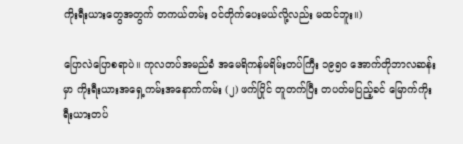ကိုးရီးယားတွေအတွက် တကယ်တမ်း ဝင်တိုက်ပေးမယ်လို့လည်း မထင်ဘူး။)

ပြောလဲပြောစရာပဲ။ ကုလတပ်အမည်ခံ အမေရိကန်မရိမ်းတပ်ကြီး ၁၉၅၀ အောက်တိုဘာလဆန်းမှာ ကိုးရီးယားအရှေ့ကမ်းအနောက်ကမ်း (၂) ဖက်ပြိုင် တူတက်ပြီး တပတ်မပြည့်ခင် မြောက်ကိုးရီးယားတပ်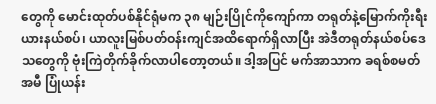တွေကို မောင်းထုတ်ပစ်နိုင်ရုံမက ၃၈ မျဉ်းပြိုင်ကိုကျော်ကာ တရုတ်နဲ့မြောက်ကိုးရီးယားနယ်စပ်၊ ယာလူးမြစ်ပတ်ဝန်းကျင်အထိရောက်ရှိလာပြီး အဲဒီတရုတ်နယ်စပ်ဒေသတွေကို ဗုံးကြဲတိုက်ခိုက်လာပါတော့တယ်။ ဒါ့အပြင် မက်အာသာက ခရစ်စမတ်အမီ ပြုံယန်း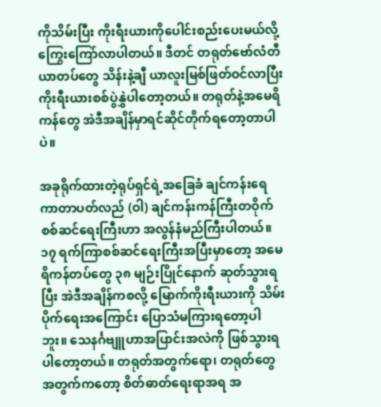ကိုသိမ်းပြီး ကိုးရီးယားကိုပေါင်းစည်းပေးမယ်လို့ ကြွေးကြော်လာပါတယ်။ ဒီတင် တရုတ်ဗော်လံတီယာတပ်တွေ သိန်းနဲ့ချီ ယာလူးမြစ်ဖြတ်ဝင်လာပြီး ကိုးရီးယားစစ်ပွဲနွှဲပါတော့တယ်။ တရုတ်နဲ့အမေရိကန်တွေ အဲဒီအချိန်မှာရင်ဆိုင်တိုက်ရတော့တာပါပဲ။

အခုရိုက်ထားတဲ့ရုပ်ရှင်ရဲ့အခြေခံ ချင်ကန်းရေကာတာပတ်လည် (ဝါ) ချင်ကန်းကန်ကြီးတဝိုက် စစ်ဆင်ရေးကြီးဟာ အလွန်နံမည်ကြီးပါတယ်။ ၁၇ ရက်ကြာစစ်ဆင်ရေးကြီးအပြီးမှာတော့ အမေရိကန်တပ်တွေ ၃၈ မျဉ်းပြိုင်နောက် ဆုတ်သွားရပြီး အဲဒီအချိန်ကစလို့ မြောက်ကိုးရီးယားကို သိမ်းပိုက်ရေးအကြောင်း ပြောသံမကြားရတော့ပါဘူး။ သေနင်္ဂဗျူဟာအပြာင်းအလဲကို ဖြစ်သွားရပါတော့တယ်။ တရုတ်အတွက်ရော၊ တရုတ်တွေအတွက်ကတော့ စိတ်ဓာတ်ရေးရာအရ အ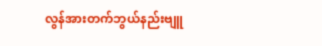လွန်အားတက်ဘွယ်နည်းဗျူ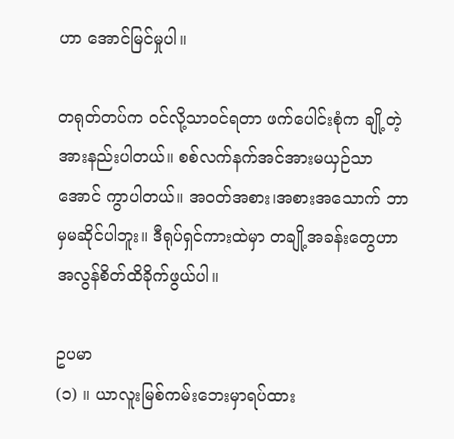ဟာ အောင်မြင်မှုပါ။

တရုတ်တပ်က ဝင်လို့သာဝင်ရတာ ဖက်ပေါင်းစုံက ချို့တဲ့အားနည်းပါတယ်။ စစ်လက်နက်အင်အားမယှဉ်သာအောင် ကွာပါတယ်။ အဝတ်အစား၊အစားအသောက် ဘာမှမဆိုင်ပါဘူး။ ဒီရုပ်ရှင်ကားထဲမှာ တချို့အခန်းတွေဟာ အလွန်စိတ်ထိခိုက်ဖွယ်ပါ။

ဥပမာ
(၁) ။ ယာလူးမြစ်ကမ်းဘေးမှာရပ်ထား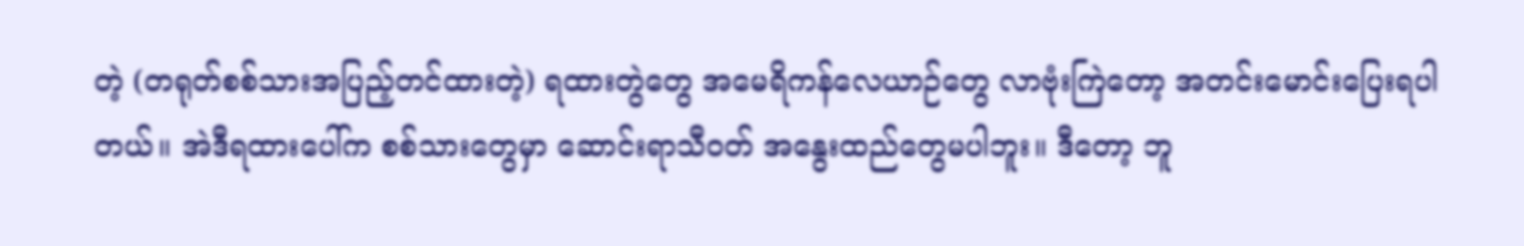တဲ့ (တရုတ်စစ်သားအပြည့်တင်ထားတဲ့) ရထားတွဲတွေ အမေရိကန်လေယာဉ်တွေ လာဗုံးကြဲတော့ အတင်းမောင်းပြေးရပါတယ်။ အဲဒီရထားပေါ်က စစ်သားတွေမှာ ဆောင်းရာသီဝတ် အနွေးထည်တွေမပါဘူး။ ဒီတော့ ဘူ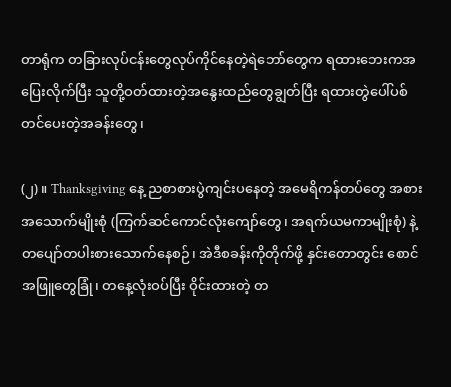တာရုံက တခြားလုပ်ငန်းတွေလုပ်ကိုင်နေတဲ့ရဲဘော်တွေက ရထားဘေးကအပြေးလိုက်ပြီး သူတို့ဝတ်ထားတဲ့အနွေးထည်တွေချွတ်ပြီး ရထားတွဲပေါ်ပစ်တင်ပေးတဲ့အခန်းတွေ၊

(၂) ။ Thanksgiving နေ့ ညစာစားပွဲကျင်းပနေတဲ့ အမေရိကန်တပ်တွေ အစားအသောက်မျိုးစုံ (ကြက်ဆင်ကောင်လုံးကျော်တွေ၊ အရက်ယမကာမျိုးစုံ) နဲ့ တပျော်တပါးစားသောက်နေစဉ်၊ အဲဒီစခန်းကိုတိုက်ဖို့ နှင်းတောတွင်း စောင်အဖြူတွေခြုံ၊ တနေ့လုံးဝပ်ပြီး ဝိုင်းထားတဲ့ တ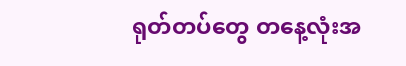ရုတ်တပ်တွေ တနေ့လုံးအ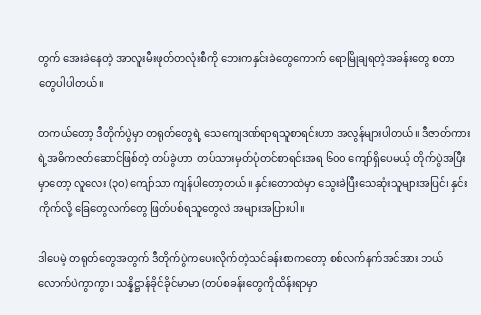တွက် အေးခဲနေတဲ့ အာလူးမီးဖုတ်တလုံးစီကို ဘေးကနှင်းခဲတွေကောက် ရောမြိုချရတဲ့အခန်းတွေ စတာတွေပါပါတယ်။

တကယ်တော့ ဒီတိုက်ပွဲမှာ တရုတ်တွေရဲ့ သေကျေဒဏ်ရာရသူစာရင်းဟာ အလွန်များပါတယ်။ ဒီဇာတ်ကားရဲ့အဓိကဇတ်ဆောင်ဖြစ်တဲ့ တပ်ခွဲဟာ  တပ်သားမှတ်ပုံတင်စာရင်းအရ ၆၀၀ ကျော်ရှိပေမယ့် တိုက်ပွဲအပြီးမှာတော့ လူလေး (၃၀) ကျော်သာ ကျန်ပါတော့တယ်။ နှင်းတောထဲမှာ သွေးခဲပြီးသေဆုံးသူများအပြင်၊ နှင်းကိုက်လို့ ခြေတွေလက်တွေ ဖြတ်ပစ်ရသူတွေလဲ အများအပြားပါ။

ဒါပေမဲ့ တရုတ်တွေအတွက် ဒီတိုက်ပွဲကပေးလိုက်တဲ့သင်ခန်းစာကတော့ စစ်လက်နက်အင်အား ဘယ်လောက်ပဲကွာကွာ၊ သန္နိဋ္ဌာန်ခိုင်ခိုင်မာမာ (တပ်စခန်းတွေကိုထိန်းရာမှာ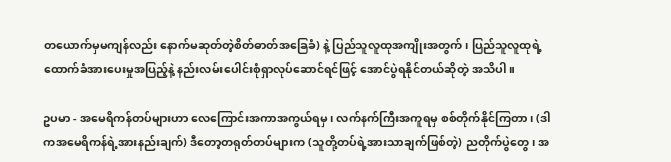တယောက်မှမကျန်လည်း နောက်မဆုတ်တဲ့စိတ်ဓာတ်အခြေခံ) နဲ့ ပြည်သူလူထုအကျိုးအတွက်၊ ပြည်သူလူထုရဲ့ထောက်ခံအားပေးမှုအပြည့်နဲ့ နည်းလမ်းပေါင်းစုံရှာလုပ်ဆောင်ရင်ဖြင့် အောင်ပွဲရနိုင်တယ်ဆိုတဲ့ အသိပါ။

ဥပမာ - အမေရိကန်တပ်များဟာ လေကြောင်းအကာအကွယ်ရမှ၊ လက်နက်ကြီးအကူရမှ စစ်တိုက်နိုင်ကြတာ၊ (ဒါကအမေရိကန်ရဲ့အားနည်းချက်) ဒီတော့တရုတ်တပ်များက (သူတို့တပ်ရဲ့အားသာချက်ဖြစ်တဲ့) ညတိုက်ပွဲတွေ၊ အ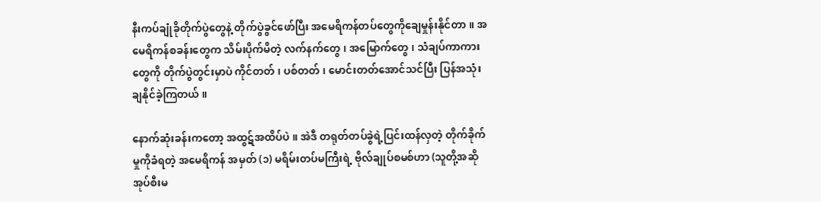နီးကပ်ချုံခိုတိုက်ပွဲတွေနဲ့ တိုက်ပွဲခွင်ဖော်ပြီး အမေရိကန်တပ်တွေကိုချေမှုန်းနိုင်တာ။ အမေရိကန်စခန်းတွေက သိမ်းပိုက်မိတဲ့ လက်နက်တွေ၊ အမြောက်တွေ၊ သံချပ်ကာကားတွေကို တိုက်ပွဲတွင်းမှာပဲ ကိုင်တတ်၊ ပစ်တတ်၊ မောင်းတတ်အောင်သင်ပြီး ပြန်အသုံးချနိုင်ခဲ့ကြတယ်။

နောက်ဆုံးခန်းကတော့ အထွဋ်အထိပ်ပဲ။ အဲဒီ တရုတ်တပ်ခွဲရဲ့ပြင်းထန်လှတဲ့ တိုက်ခိုက်မှုကိုခံရတဲ့ အမေရိကန် အမှတ် (၁) မရိမ်းတပ်မကြီးရဲ့ ဗိုလ်ချုပ်စမစ်ဟာ (သူတို့အဆို အုပ်စီးမ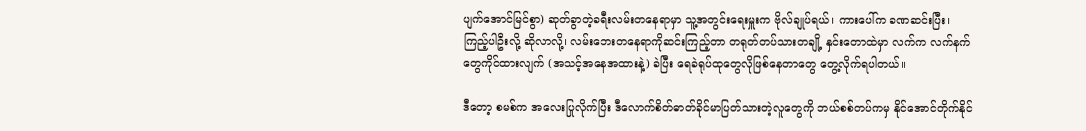ပျက်အောင်မြင်စွာ) ဆုတ်ခွာတဲ့ခရီးလမ်းတနေရာမှာ သူ့အတွင်းရေးမှူးက ဗိုလ်ချုပ်ရယ်၊ ကားပေါ်က ခဏဆင်းပြီး၊ ကြည့်ပါဦးလို့ ဆိုလာလို့၊ လမ်းဘေးတနေရာကိုဆင်းကြည့်တာ တရုတ်တပ်သားတချို့ နှင်းတောထဲမှာ လက်က လက်နက်တွေကိုင်ထားလျက် (အသင့်အနေအထားနဲ့) ခဲပြီး ရေခဲရုပ်ထုတွေလိုဖြစ်နေတာတွေ တွေ့လိုက်ရပါတယ်။

ဒီတော့ စမစ်က အလေးပြုလိုက်ပြီး ဒီလောက်စိတ်ဓာတ်ခိုင်မာပြတ်သားတဲ့လူတွေကို ဘယ်စစ်တပ်ကမှ နိုင်အောင်တိုက်နိုင်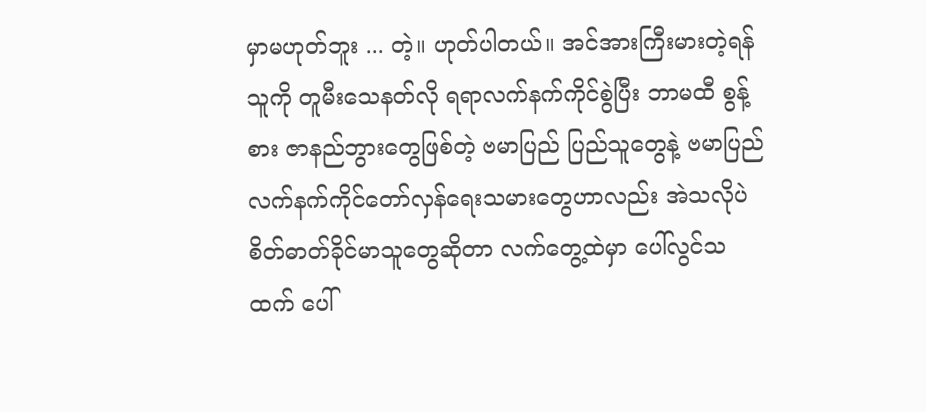မှာမဟုတ်ဘူး ... တဲ့။ ဟုတ်ပါတယ်။ အင်အားကြီးမားတဲ့ရန်သူကို တူမီးသေနတ်လို ရရာလက်နက်ကိုင်စွဲပြီး ဘာမထီ စွန့်စား ဇာနည်ဘွားတွေဖြစ်တဲ့ ဗမာပြည် ပြည်သူတွေနဲ့ ဗမာပြည် လက်နက်ကိုင်တော်လှန်ရေးသမားတွေဟာလည်း အဲသလိုပဲ စိတ်ဓာတ်ခိုင်မာသူတွေဆိုတာ လက်တွေ့ထဲမှာ ပေါ်လွင်သထက် ပေါ်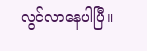လွင်လာနေပါပြီ။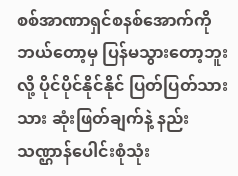စစ်အာဏာရှင်စနစ်အောက်ကို ဘယ်တော့မှ ပြန်မသွားတော့ဘူးလို့ ပိုင်ပိုင်နိုင်နိုင် ပြတ်ပြတ်သားသား ဆုံးဖြတ်ချက်နဲ့ နည်းသဏ္ဌာန်ပေါင်းစုံသုံး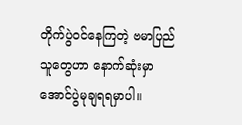တိုက်ပွဲဝင်နေကြတဲ့ ဗမာပြည်သူတွေဟာ နောက်ဆုံးမှာ အောင်ပွဲမုချရရမှာပါ။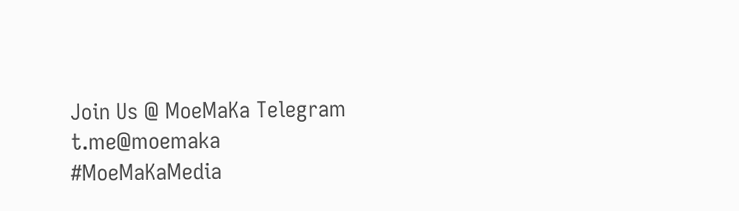Join Us @ MoeMaKa Telegram
t.me@moemaka
#MoeMaKaMedia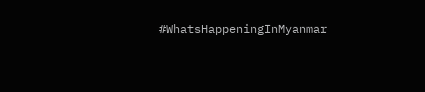#WhatsHappeningInMyanmar